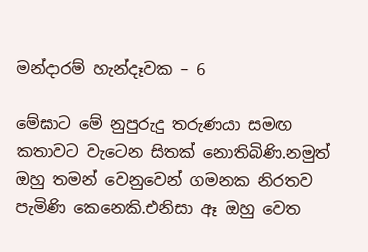මන්දාරම් හැන්දෑවක – 6

මේඝාට මේ නුපුරුදු තරුණයා සමඟ කතාවට වැටෙන සිතක් නොතිබිණි.නමුත් ඔහු තමන් වෙනුවෙන් ගමනක නිරතව පැමිණි කෙනෙකි.එනිසා ඈ ඔහු වෙත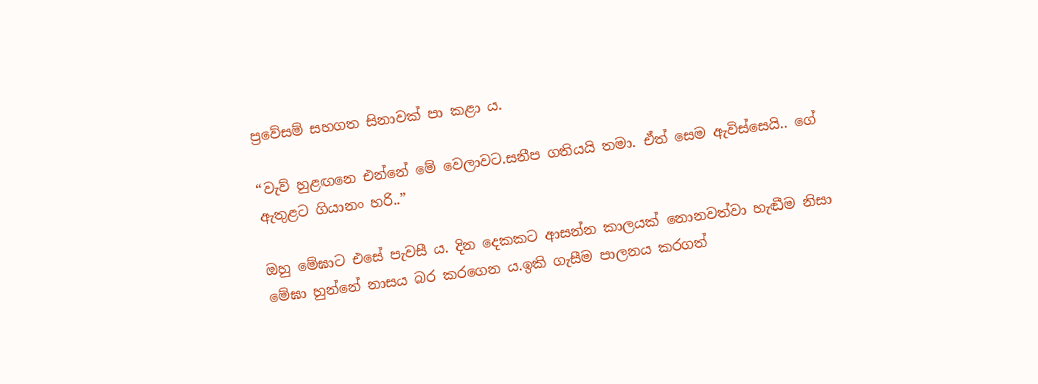ප්‍රවේසම් සහගත සිනාවක් පා කළා ය.

“වැව් හුළඟනෙ එන්නේ මේ වෙලාවට.සනීප ගතියයි තමා. ඒත් සෙම ඇවිස්සෙයි.. ගේ ඇතුළට ගියානං හරි..”

ඔහු මේඝාට එසේ පැවසී ය. දින දෙකකට ආසන්න කාලයක් නොනවත්වා හැඬීම නිසා මේඝා හුන්නේ නාසය බර කරගෙන ය.ඉකි ගැසීම පාලනය කරගත්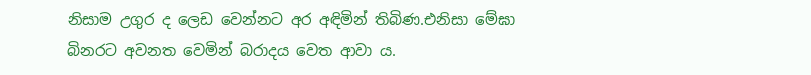නිසාම උගුර ද ලෙඩ වෙන්නට අර අඳිමින් තිබිණ.එනිසා මේඝා බිනරට අවනත වෙමින් බරාදය වෙත ආවා ය.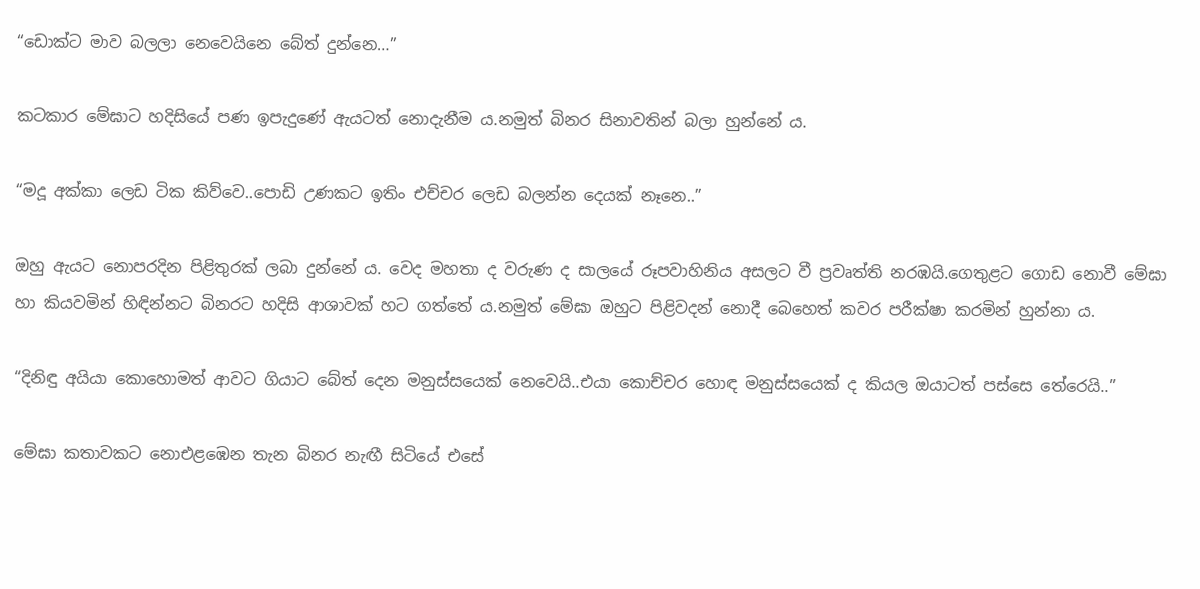“ඩොක්ට මාව බලලා නෙවෙයිනෙ බේත් දුන්නෙ…”

කටකාර මේඝාට හදිසියේ පණ ඉපැදුණේ ඇයටත් නොදැනීම ය.නමුත් බිනර සිනාවතින් බලා හුන්නේ ය.

“මදූ අක්කා ලෙඩ ටික කිව්වෙ..පොඩි උණකට ඉතිං එච්චර ලෙඩ බලන්න දෙයක් නෑනෙ..”

ඔහු ඇයට නොපරදින පිළිතුරක් ලබා දුන්නේ ය. වෙද මහතා ද වරුණ ද සාලයේ රූපවාහිනිය අසලට වී ප්‍රවෘත්ති නරඹයි.ගෙතුළට ගොඩ නොවී මේඝා හා කියවමින් හිඳින්නට බිනරට හදිසි ආශාවක් හට ගත්තේ ය.නමුත් මේඝා ඔහුට පිළිවදන් නොදී බෙහෙත් කවර පරීක්ෂා කරමින් හුන්නා ය.

“දිනිඳු අයියා කොහොමත් ආවට ගියාට බේත් දෙන මනුස්සයෙක් නෙවෙයි..එයා කොච්චර හොඳ මනුස්සයෙක් ද කියල ඔයාටත් පස්සෙ තේරෙයි..”

මේඝා කතාවකට නොඑළඹෙන තැන බිනර නැඟී සිටියේ එසේ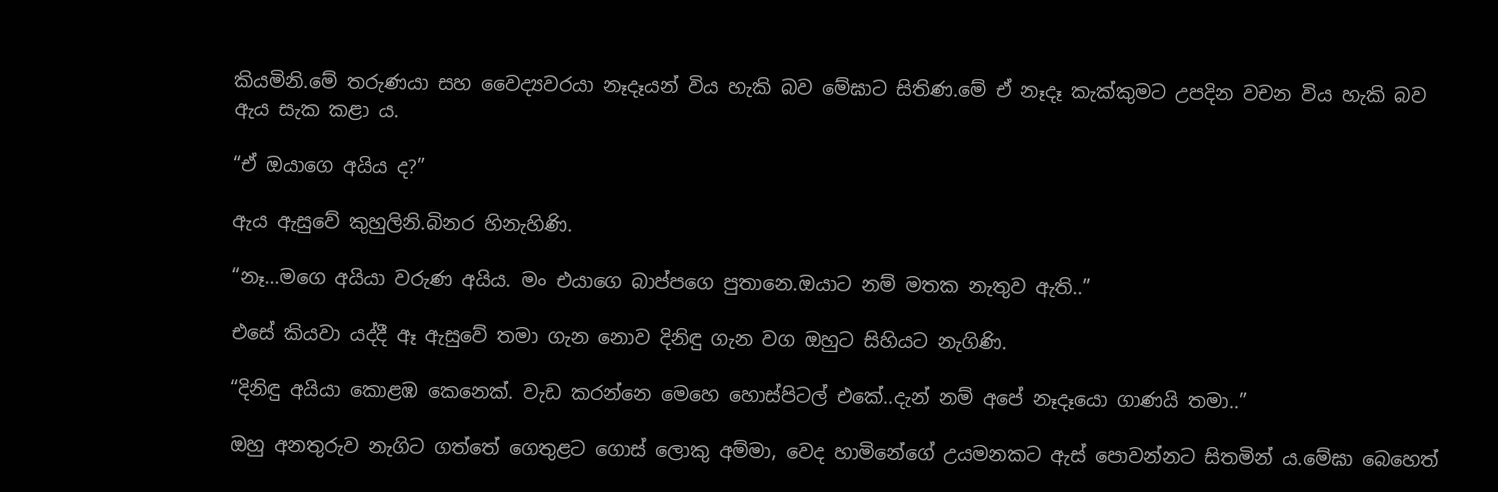කියමිනි.මේ තරුණයා සහ වෛද්‍යවරයා නෑදෑයන් විය හැකි බව මේඝාට සිතිණ.මේ ඒ නෑදෑ කැක්කුමට උපදින වචන විය හැකි බව ඇය සැක කළා ය.

“ඒ ඔයාගෙ අයිය ද?”

ඇය ඇසුවේ කුහුලිනි.බිනර හිනැහිණි.

“නෑ…මගෙ අයියා වරුණ අයිය. මං එයාගෙ බාප්පගෙ පුතානෙ.ඔයාට නම් මතක නැතුව ඇති..”

එසේ කියවා යද්දී ඈ ඇසුවේ තමා ගැන නොව දිනිඳු ගැන වග ඔහුට සිහියට නැගිණි.

“දිනිඳු අයියා කොළඹ කෙනෙක්. වැඩ කරන්නෙ මෙහෙ හොස්පිටල් එකේ..දැන් නම් අපේ නෑදෑයො ගාණයි තමා..”

ඔහු අනතුරුව නැගිට ගත්තේ ගෙතුළට ගොස් ලොකු අම්මා, වෙද හාමිනේගේ උයමනකට ඇස් පොවන්නට සිතමින් ය.මේඝා බෙහෙත්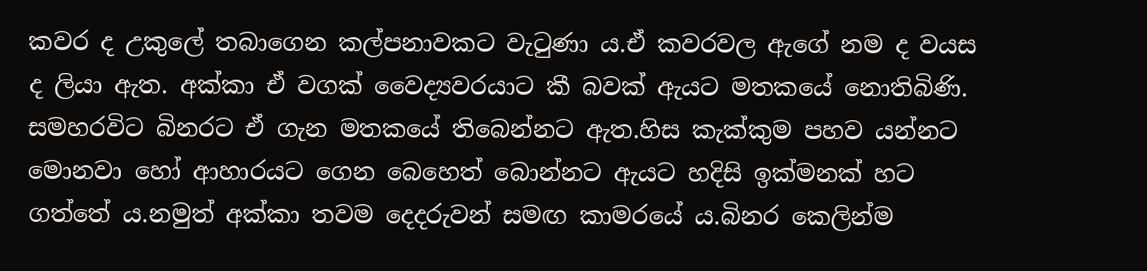කවර ද උකුලේ තබාගෙන කල්පනාවකට වැටුණා ය.ඒ කවරවල ඇගේ නම ද වයස ද ලියා ඇත. අක්කා ඒ වගක් වෛද්‍යවරයාට කී බවක් ඇයට මතකයේ නොතිබිණි. සමහරවිට බිනරට ඒ ගැන මතකයේ තිබෙන්නට ඇත.හිස කැක්කුම පහව යන්නට මොනවා හෝ ආහාරයට ගෙන බෙහෙත් බොන්නට ඇයට හදිසි ඉක්මනක් හට ගත්තේ ය.නමුත් අක්කා තවම දෙදරුවන් සමඟ කාමරයේ ය.බිනර කෙලින්ම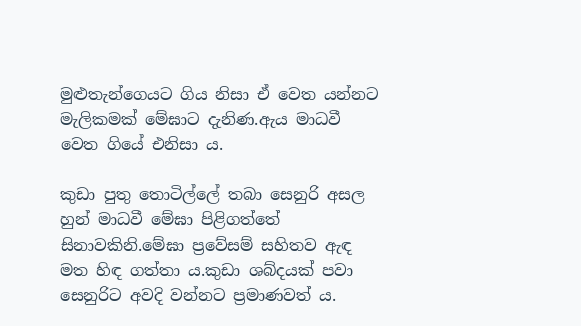මුළුතැන්ගෙයට ගිය නිසා ඒ වෙත යන්නට මැලිකමක් මේඝාට දැනිණ.ඇය මාධවී වෙත ගියේ එනිසා ය.

කුඩා පුතු තොටිල්ලේ තබා සෙනුරි අසල හුන් මාධවී මේඝා පිළිගත්තේ සිනාවකිනි.මේඝා ප්‍රවේසම් සහිතව ඇඳ මත හිඳ ගත්තා ය.කුඩා ශබ්දයක් පවා සෙනුරිට අවදි වන්නට ප්‍රමාණවත් ය.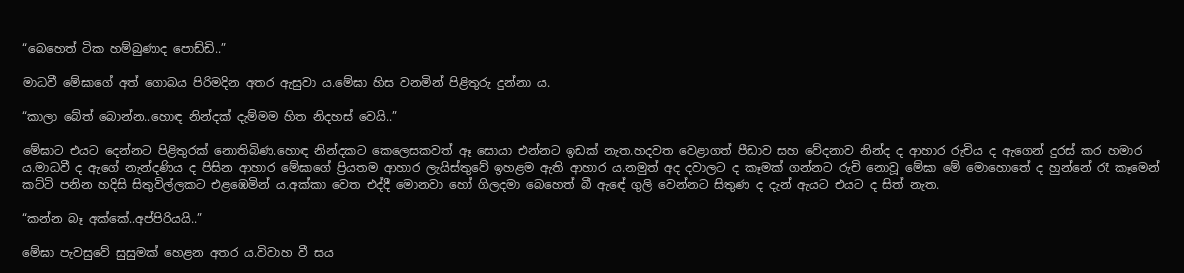“බෙහෙත් ටික හම්බුණාද පොඩ්ඩි..”

මාධවී මේඝාගේ අත් ගොබය පිරිමදින අතර ඇසුවා ය.මේඝා හිස වනමින් පිළිතුරු දුන්නා ය.

“කාලා බේත් බොන්න..හොඳ නින්දක් දැම්මම හිත නිදහස් වෙයි..”

මේඝාට එයට දෙන්නට පිළිතුරක් නොතිබිණ.හොඳ නින්දකට කෙලෙසකවත් ඈ සොයා එන්නට ඉඩක් නැත.හදවත වෙළාගත් පීඩාව සහ වේදනාව නින්ද ද ආහාර රුචිය ද ඇගෙන් දුරස් කර හමාර ය.මාධවී ද ඇගේ නැන්දණිය ද පිසින ආහාර මේඝාගේ ප්‍රියතම ආහාර ලැයිස්තුවේ ඉහළම ඇති ආහාර ය.නමුත් අද දවාලට ද කෑමක් ගන්නට රුචි නොවූ මේඝා මේ මොහොතේ ද හුන්නේ රෑ කෑමෙන් කට්ටි පනින හදිසි සිතුවිල්ලකට එළඹෙමින් ය.අක්කා වෙත එද්දී මොනවා හෝ ගිලදමා බෙහෙත් බී ඇඳේ ගුලි වෙන්නට සිතුණ ද දැන් ඇයට එයට ද සිත් නැත.

“කන්න බෑ අක්කේ..අප්පිරියයි..”

මේඝා පැවසුවේ සුසුමක් හෙළන අතර ය.විවාහ වී සය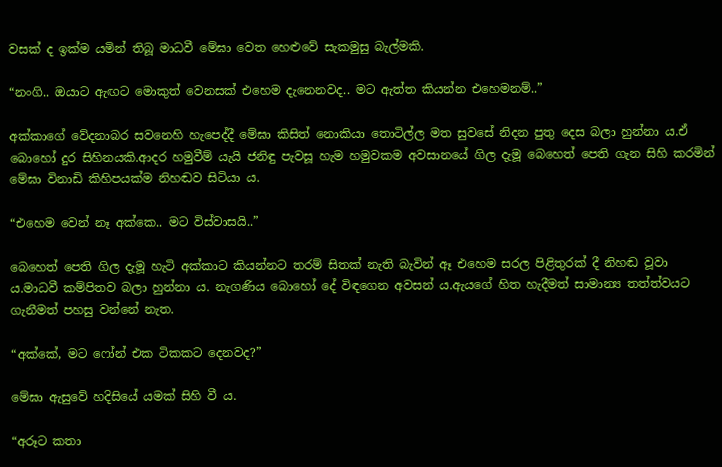වසක් ද ඉක්ම යමින් තිබූ මාධවී මේඝා වෙත හෙළුවේ සැකමුසු බැල්මකි.

“නංගි.. ඔයාට ඇඟට මොකුත් වෙනසක් එහෙම දැනෙනවද.. මට ඇත්ත කියන්න එහෙමනම්..”

අක්කාගේ වේදනාබර සවනෙහි හැපෙද්දී මේඝා කිසිත් නොකියා තොටිල්ල මත සුවසේ නිදන පුතු දෙස බලා හුන්නා ය.ඒ බොහෝ දුර සිහිනයකි.ආදර හමුවීම් යැයි ජනිඳු පැවසූ හැම හමුවකම අවසානයේ ගිල දැමූ බෙහෙත් පෙති ගැන සිහි කරමින් මේඝා විනාඩි කිහිපයක්ම නිහඬව සිටියා ය.

“එහෙම වෙන් නෑ අක්කෙ.. මට විස්වාසයි..”

බෙහෙත් පෙති ගිල දැමූ හැටි අක්කාට කියන්නට තරම් සිතක් නැති බැවින් ඈ එහෙම සරල පිළිතුරක් දී නිහඬ වූවා ය.මාධවී කම්පිතව බලා හුන්නා ය. නැගණිය බොහෝ දේ විඳගෙන අවසන් ය.ඇයගේ හිත හැදීමත් සාමාන්‍ය තත්ත්වයට ගැනීමත් පහසු වන්නේ නැත.

“අක්කේ, මට ෆෝන් එක ටිකකට දෙනවද?”

මේඝා ඇසුවේ හදිසියේ යමක් සිහි වී ය.

“අරූට කතා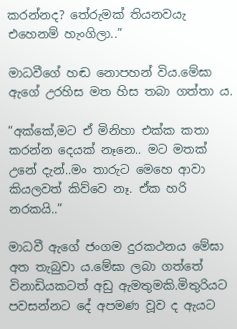කරන්නද? තේරුමක් තියනවයැ එහෙනම් හැංගිලා..”

මාධවීගේ හඬ නොපහන් විය.මේඝා ඇගේ උරහිස මත හිස තබා ගත්තා ය.

“අක්කේ,මට ඒ මිනිහා එක්ක කතා කරන්න දෙයක් නෑනෙ.. මට මතක් උනේ දැන්..මං තාරුට මෙහෙ ආවා කියලවත් කිව්වෙ නෑ. ඒක හරි නරකයි..”

මාධවී ඇගේ ජංගම දුරකථනය මේඝා අත තැබුවා ය.මේඝා ලබා ගත්තේ විනාඩියකටත් අඩු ඇමතුමකි.මිතුරියට පවසන්නට දේ අපමණ වූව ද ඇයට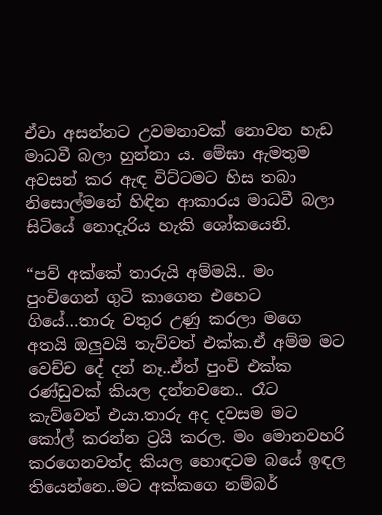ඒවා අසන්නට උවමනාවක් නොවන හැඩ මාධවී බලා හුන්නා ය. මේඝා ඇමතුම අවසන් කර ඇඳ විට්ටමට හිස තබා නිසොල්මනේ හිඳින ආකාරය මාධවී බලා සිටියේ නොදැරිය හැකි ශෝකයෙනි.

“පව් අක්කේ තාරුයි අම්මයි.. මං පුංචිගෙන් ගුටි කාගෙන එහෙට ගියේ…තාරු වතුර උණු කරලා මගෙ අතයි ඔලුවයි තැව්වත් එක්ක.ඒ අම්ම මට වෙච්ච දේ දන් නෑ..ඒත් පුංචි එක්ක රණ්ඩුවක් කියල දන්නවනෙ.. රෑට කැව්වෙත් එයා.තාරු අද දවසම මට කෝල් කරන්න ට්‍රයි කරල. මං මොනවහරි කරගෙනවත්ද කියල හොඳටම බයේ ඉඳල තියෙන්නෙ..මට අක්කගෙ නම්බර්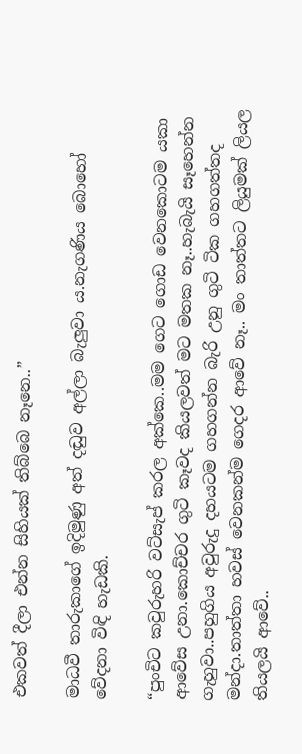එකවත් දීලා එන්න සිහියක් තිබ්බෙ නෑනෙ..”

මාධවී තාරුකාගේ ඉදිමුණු අත් දඬුව අල්ලා බැලුවා ය.නැගණිය බොහෝ වේදනා විඳි හැඩකි.

“පුංචිට කවුරුහරි වට්සැප් කරල අක්කෙ..මම ගෙට ගොඩ වෙනකොටම යකා ආවේස උනා.කොච්චර ගුටි කෑවද කියලවත් මට මතක නෑ..හැබැයි සෑහෙන්න ගැහුවා..පහුගිය අවුරුදු දහයටම ගහගන්න බැරි උනු ගුටි ටික ගහගත්තද මන්දා.තාත්තා හවස් වෙනකන්ම ගෙදර ආවේ නෑ.. මං තාත්තට ලියුමක් ලියල තියලයි ආවේ..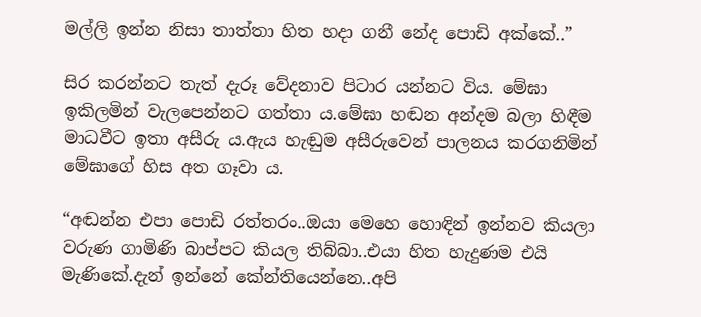මල්ලි ඉන්න නිසා තාත්තා හිත හදා ගනී නේද පොඩි අක්කේ..”

සිර කරන්නට තැත් දැරූ වේදනාව පිටාර යන්නට විය. මේඝා ඉකිලමින් වැලපෙන්නට ගත්තා ය.මේඝා හඬන අන්දම බලා හිඳීම මාධවීට ඉතා අසීරු ය.ඇය හැඬුම අසීරුවෙන් පාලනය කරගනිමින් මේඝාගේ හිස අත ගෑවා ය.

“අඬන්න එපා පොඩි රත්තරං..ඔයා මෙහෙ හොඳින් ඉන්නව කියලා වරුණ ගාමිණි බාප්පට කියල තිබ්බා..එයා හිත හැදුණම එයි මැණිකේ.දැන් ඉන්නේ කේන්තියෙන්නෙ..අපි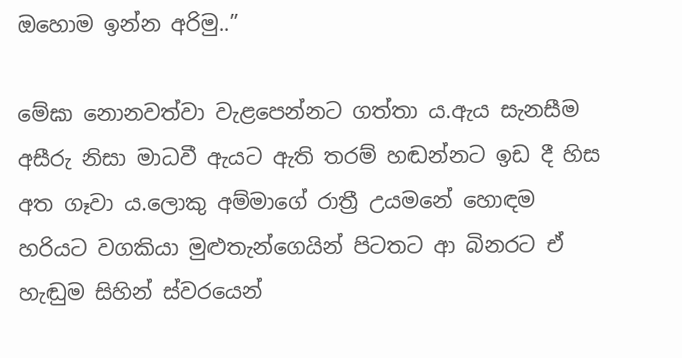ඔහොම ඉන්න අරිමු..”

මේඝා නොනවත්වා වැළපෙන්නට ගත්තා ය.ඇය සැනසීම අසීරු නිසා මාධවී ඇයට ඇති තරම් හඬන්නට ඉඩ දී හිස අත ගෑවා ය.ලොකු අම්මාගේ රාත්‍රී උයමනේ හොඳම හරියට වගකියා මුළුතැන්ගෙයින් පිටතට ආ බිනරට ඒ හැඬුම සිහින් ස්වරයෙන්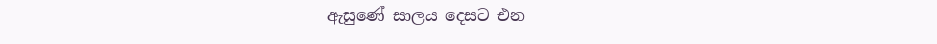ඇසුණේ සාලය දෙසට එන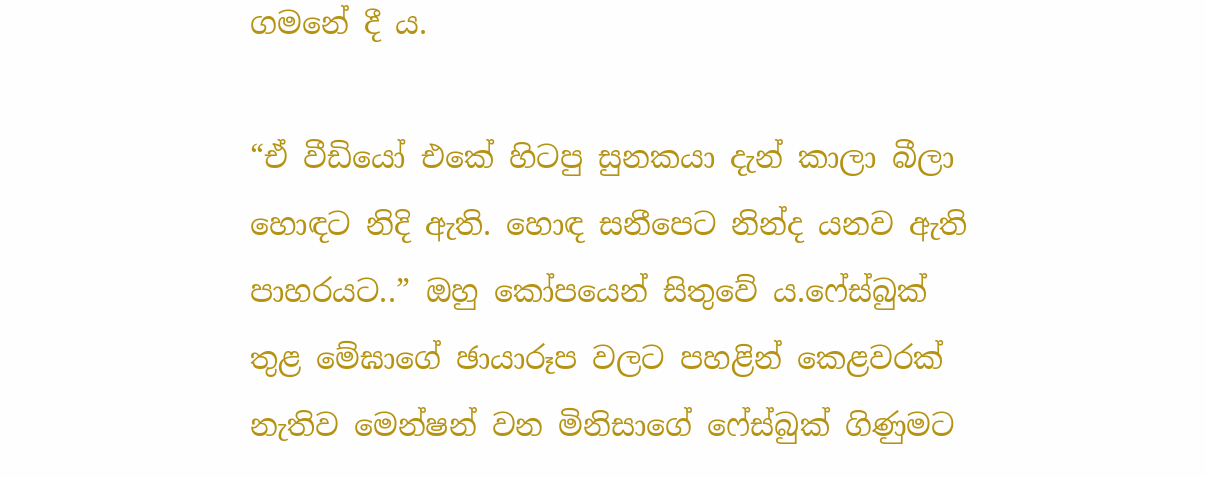ගමනේ දී ය.

“ඒ වීඩියෝ එකේ හිටපු සුනකයා දැන් කාලා බීලා හොඳට නිදි ඇති. හොඳ සනීපෙට නින්ද යනව ඇති පාහරයට..” ඔහු කෝපයෙන් සිතුවේ ය.ෆේස්බුක් තුළ මේඝාගේ ඡායාරූප වලට පහළින් කෙළවරක් නැතිව මෙන්ෂන් වන මිනිසාගේ ෆේස්බුක් ගිණුමට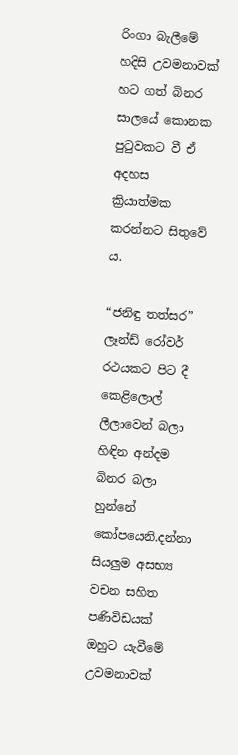රිංගා බැලීමේ හදිසි උවමනාවක් හට ගත් බිනර සාලයේ කොනක පුටුවකට වී ඒ අදහස ක්‍රියාත්මක කරන්නට සිතුවේ ය.

“ජනිඳු තත්සර” ලෑන්ඩ් රෝවර් රථයකට පිට දී කෙළිලොල් ලීලාවෙන් බලා හිඳින අන්දම බිනර බලා හුන්නේ කෝපයෙනි.දන්නා සියලුම අසභ්‍ය වචන සහිත පණිවිඩයක් ඔහුට යැවීමේ උවමනාවක්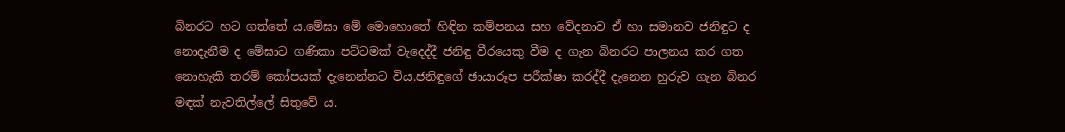බිනරට හට ගත්තේ ය.මේඝා මේ මොහොතේ හිඳින කම්පනය සහ වේදනාව ඒ හා සමානව ජනිඳුට ද නොදැනීම ද මේඝාට ගණිකා පට්ටමක් වැදෙද්දී ජනිඳු වීරයෙකු වීම ද ගැන බිනරට පාලනය කර ගත නොහැකි තරම් කෝපයක් දැනෙන්නට විය.ජනිඳුගේ ඡායාරූප පරීක්ෂා කරද්දී දැනෙන හුරුව ගැන බිනර මඳක් නැවතිල්ලේ සිතුවේ ය.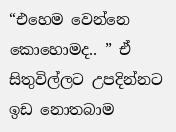“එහෙම වෙන්නෙ කොහොමද.. ” ඒ සිතුවිල්ලට උපදින්නට ඉඩ නොතබාම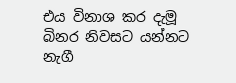එය විනාශ කර දැමූ බිනර නිවසට යන්නට නැගී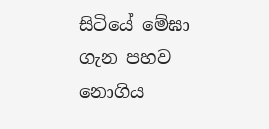සිටියේ මේඝා ගැන පහව නොගිය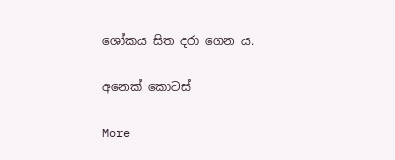ශෝකය සිත දරා ගෙන ය.

අනෙක් කොටස්

More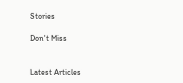Stories

Don't Miss


Latest Articles